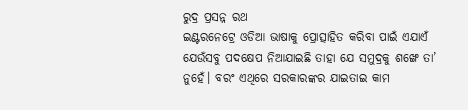ରୁଦ୍ର ପ୍ରସନ୍ନ ରଥ
ଇଣ୍ଟରନେଟ୍ରେ ଓଡିଆ ଭାଷାକୁ ପ୍ରୋତ୍ସାହିତ କରିବା ପାଇଁ ଏଯାଏଁ ଯେଉଁସବୁ ପଦକ୍ଷେପ ନିଆଯାଇଛି ତାହା ଯେ ସମୁଦ୍ରକୁ ଶଙ୍ଖେ ତା’ ନୁହେଁ। ବରଂ ଏଥିରେ ସରକାରଙ୍କର ଯାଇତାଇ କାମ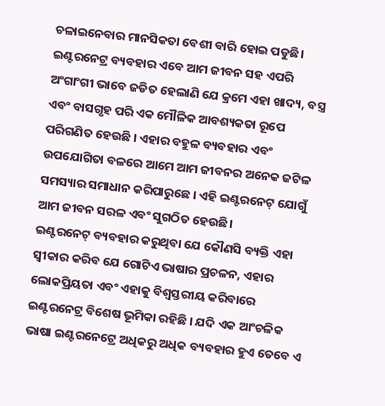ଚଳାଇନେବାର ମାନସିକତା ବେଶୀ ବାରି ହୋଇ ପଡୁଛି।
ଇଣ୍ଟରନେଟ୍ର ବ୍ୟବହାର ଏବେ ଆମ ଜୀବନ ସହ ଏପରି ଅଂଗାଂଗୀ ଭାବେ ଜଡିତ ହେଲାଣି ଯେ କ୍ରମେ ଏହା ଖାଦ୍ୟ, ବସ୍ତ୍ର ଏବଂ ବାସଗୃହ ପରି ଏକ ମୌଳିକ ଆବଶ୍ୟକତା ରୂପେ ପରିଗଣିତ ହେଉଛି । ଏହାର ବହୁଳ ବ୍ୟବହାର ଏବଂ ଉପଯୋଗିତା ବଳରେ ଆମେ ଆମ ଜୀବନର ଅନେକ ଜଟିଳ ସମସ୍ୟାର ସମାଧାନ କରିପାରୁଛେ । ଏହି ଇଣ୍ଟରନେଟ୍ ଯୋଗୁଁ ଆମ ଜୀବନ ସରଳ ଏବଂ ସୁଗଠିତ ହେଉଛି।
ଇଣ୍ଟରନେଟ୍ ବ୍ୟବହାର କରୁଥିବା ଯେ କୌଣସି ବ୍ୟକ୍ତି ଏହା ସ୍ୱୀକାର କରିବ ଯେ ଗୋଟିଏ ଭାଷାର ପ୍ରଚଳନ, ଏହାର ଲୋକପ୍ରିୟତା ଏବଂ ଏହାକୁ ବିଶ୍ୱସ୍ତରୀୟ କରିବାରେ ଇଣ୍ଟରନେଟ୍ର ବିଶେଷ ଭୂମିକା ରହିଛି । ଯଦି ଏକ ଆଂଚଳିକ ଭାଷା ଇଣ୍ଟରନେଟ୍ରେ ଅଧିକରୁ ଅଧିକ ବ୍ୟବହାର ହୁଏ ତେବେ ଏ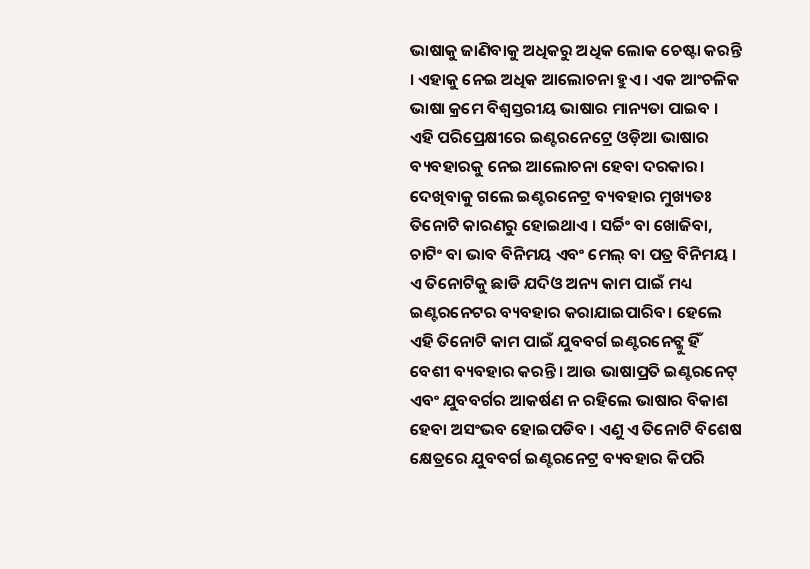ଭାଷାକୁ ଜାଣିବାକୁ ଅଧିକରୁ ଅଧିକ ଲୋକ ଚେଷ୍ଟା କରନ୍ତି । ଏହାକୁ ନେଇ ଅଧିକ ଆଲୋଚନା ହୁଏ । ଏକ ଆଂଚଳିକ ଭାଷା କ୍ରମେ ବିଶ୍ୱସ୍ତରୀୟ ଭାଷାର ମାନ୍ୟତା ପାଇବ । ଏହି ପରିପ୍ରେକ୍ଷୀରେ ଇଣ୍ଟରନେଟ୍ରେ ଓଡ଼ିଆ ଭାଷାର ବ୍ୟବହାରକୁ ନେଇ ଆଲୋଚନା ହେବା ଦରକାର।
ଦେଖିବାକୁ ଗଲେ ଇଣ୍ଟରନେଟ୍ର ବ୍ୟବହାର ମୁଖ୍ୟତଃ ତିନୋଟି କାରଣରୁ ହୋଇଥାଏ । ସର୍ଚ୍ଚିଂ ବା ଖୋଜିବା, ଚାଟିଂ ବା ଭାବ ବିନିମୟ ଏବଂ ମେଲ୍ ବା ପତ୍ର ବିନିମୟ । ଏ ତିନୋଟିକୁ ଛାଡି ଯଦିଓ ଅନ୍ୟ କାମ ପାଇଁ ମଧ୍ୟ ଇଣ୍ଟରନେଟର ବ୍ୟବହାର କରାଯାଇପାରିବ। ହେଲେ ଏହି ତିନୋଟି କାମ ପାଇଁ ଯୁବବର୍ଗ ଇଣ୍ଟରନେଟ୍କୁ ହିଁ ବେଶୀ ବ୍ୟବହାର କରନ୍ତି । ଆଉ ଭାଷାପ୍ରତି ଇଣ୍ଟରନେଟ୍ ଏବଂ ଯୁବବର୍ଗର ଆକର୍ଷଣ ନ ରହିଲେ ଭାଷାର ବିକାଶ ହେବା ଅସଂଭବ ହୋଇପଡିବ । ଏଣୁ ଏ ତିନୋଟି ବିଶେଷ କ୍ଷେତ୍ରରେ ଯୁବବର୍ଗ ଇଣ୍ଟରନେଟ୍ର ବ୍ୟବହାର କିପରି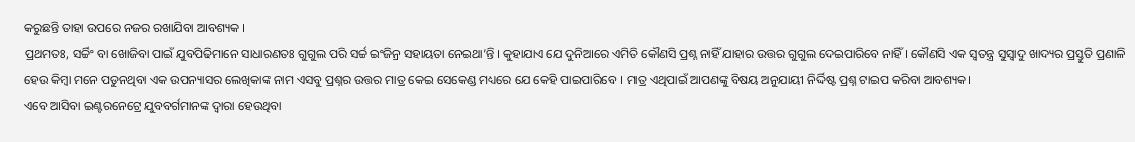କରୁଛନ୍ତି ତାହା ଉପରେ ନଜର ରଖାଯିବା ଆବଶ୍ୟକ ।
ପ୍ରଥମତଃ, ସର୍ଚ୍ଚିଂ ବା ଖୋଜିବା ପାଇଁ ଯୁବପିଢିମାନେ ସାଧାରଣତଃ ଗୁଗୁଲ ପରି ସର୍ଚ୍ଚ ଇଂଜିନ୍ର ସହାୟତା ନେଇଥା’ନ୍ତି । କୁହାଯାଏ ଯେ ଦୁନିଆରେ ଏମିତି କୌଣସି ପ୍ରଶ୍ନ ନାହିଁ ଯାହାର ଉତ୍ତର ଗୁଗୁଲ ଦେଇପାରିବେ ନାହିଁ । କୌଣସି ଏକ ସ୍ୱତନ୍ତ୍ର ସୁସ୍ୱାଦୁ ଖାଦ୍ୟର ପ୍ରସ୍ତୁତି ପ୍ରଣାଳି ହେଉ କିମ୍ବା ମନେ ପଡୁନଥିବା ଏକ ଉପନ୍ୟାସର ଲେଖିକାଙ୍କ ନାମ ଏସବୁ ପ୍ରଶ୍ନର ଉତ୍ତର ମାତ୍ର କେଇ ସେକେଣ୍ଡ ମଧ୍ୟରେ ଯେ କେହି ପାଇପାରିବେ । ମାତ୍ର ଏଥିପାଇଁ ଆପଣଙ୍କୁ ବିଷୟ ଅନୁଯାୟୀ ନିର୍ଦ୍ଦିଷ୍ଟ ପ୍ରଶ୍ନ ଟାଇପ କରିବା ଆବଶ୍ୟକ।
ଏବେ ଆସିବା ଇଣ୍ଟରନେଟ୍ରେ ଯୁବବର୍ଗମାନଙ୍କ ଦ୍ୱାରା ହେଉଥିବା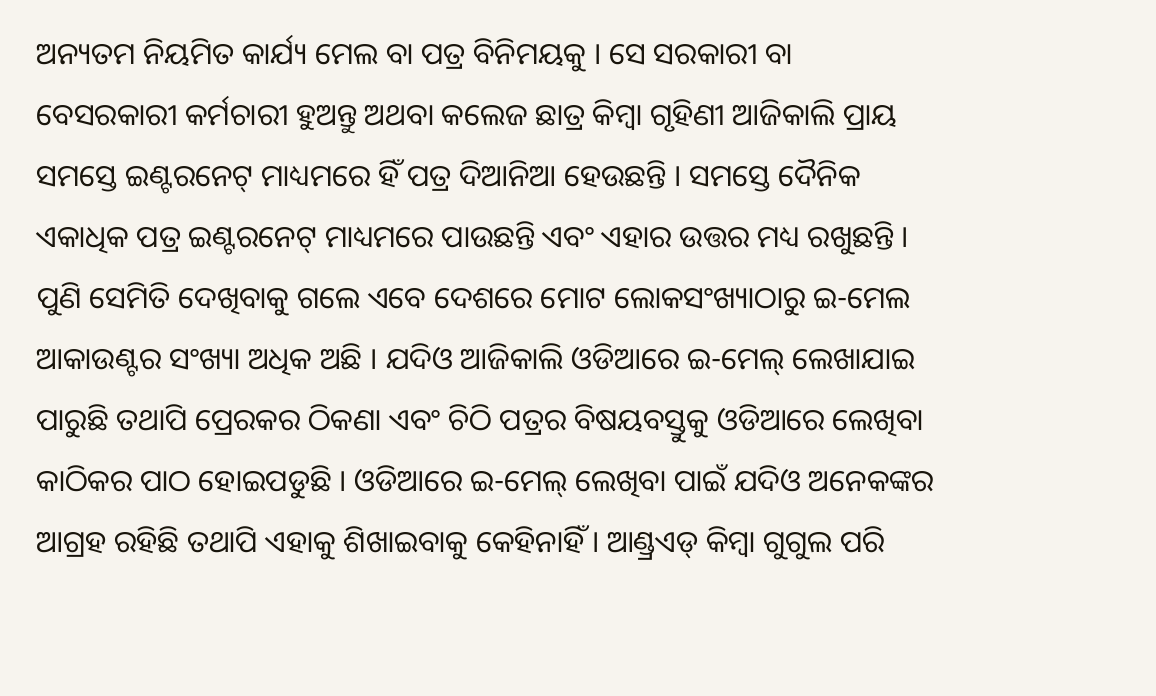ଅନ୍ୟତମ ନିୟମିତ କାର୍ଯ୍ୟ ମେଲ ବା ପତ୍ର ବିନିମୟକୁ । ସେ ସରକାରୀ ବା ବେସରକାରୀ କର୍ମଚାରୀ ହୁଅନ୍ତୁ ଅଥବା କଲେଜ ଛାତ୍ର କିମ୍ବା ଗୃହିଣୀ ଆଜିକାଲି ପ୍ରାୟ ସମସ୍ତେ ଇଣ୍ଟରନେଟ୍ ମାଧ୍ୟମରେ ହିଁ ପତ୍ର ଦିଆନିଆ ହେଉଛନ୍ତି । ସମସ୍ତେ ଦୈନିକ ଏକାଧିକ ପତ୍ର ଇଣ୍ଟରନେଟ୍ ମାଧ୍ୟମରେ ପାଉଛନ୍ତି ଏବଂ ଏହାର ଉତ୍ତର ମଧ୍ୟ ରଖୁଛନ୍ତି । ପୁଣି ସେମିତି ଦେଖିବାକୁ ଗଲେ ଏବେ ଦେଶରେ ମୋଟ ଲୋକସଂଖ୍ୟାଠାରୁ ଇ-ମେଲ ଆକାଉଣ୍ଟର ସଂଖ୍ୟା ଅଧିକ ଅଛି । ଯଦିଓ ଆଜିକାଲି ଓଡିଆରେ ଇ-ମେଲ୍ ଲେଖାଯାଇ ପାରୁଛି ତଥାପି ପ୍ରେରକର ଠିକଣା ଏବଂ ଚିଠି ପତ୍ରର ବିଷୟବସ୍ତୁକୁ ଓଡିଆରେ ଲେଖିବା କାଠିକର ପାଠ ହୋଇପଡୁଛି । ଓଡିଆରେ ଇ-ମେଲ୍ ଲେଖିବା ପାଇଁ ଯଦିଓ ଅନେକଙ୍କର ଆଗ୍ରହ ରହିଛି ତଥାପି ଏହାକୁ ଶିଖାଇବାକୁ କେହିନାହିଁ । ଆଣ୍ଡ୍ରଏଡ୍ କିମ୍ବା ଗୁଗୁଲ ପରି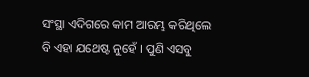ସଂସ୍ଥା ଏଦିଗରେ କାମ ଆରମ୍ଭ କରିଥିଲେ ବି ଏହା ଯଥେଷ୍ଟ ନୁହେଁ । ପୁଣି ଏସବୁ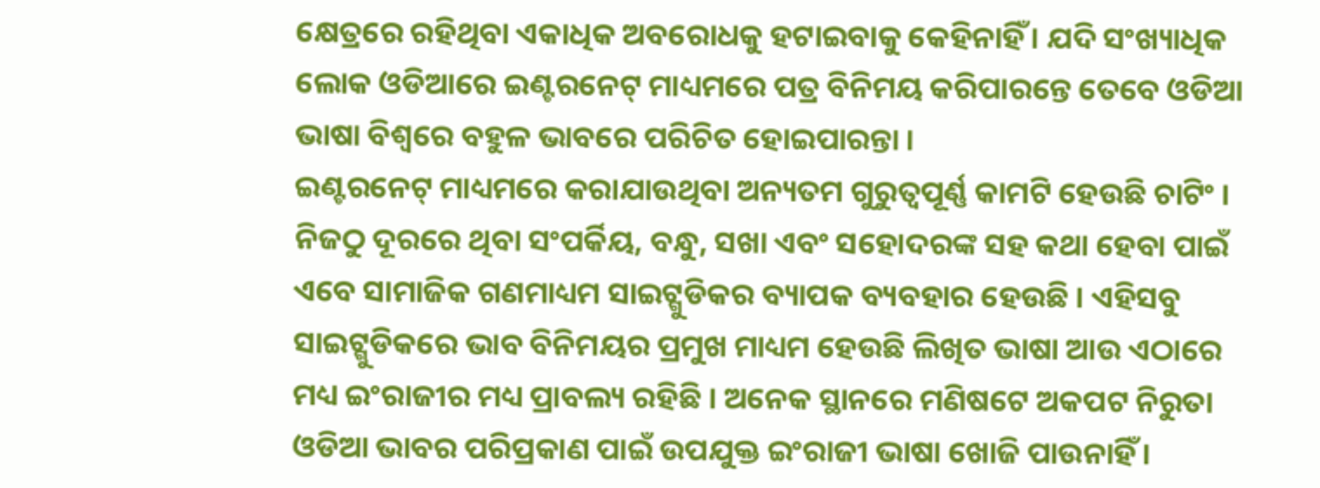କ୍ଷେତ୍ରରେ ରହିଥିବା ଏକାଧିକ ଅବରୋଧକୁ ହଟାଇବାକୁ କେହିନାହିଁ । ଯଦି ସଂଖ୍ୟାଧିକ ଲୋକ ଓଡିଆରେ ଇଣ୍ଟରନେଟ୍ ମାଧ୍ୟମରେ ପତ୍ର ବିନିମୟ କରିପାରନ୍ତେ ତେବେ ଓଡିଆ ଭାଷା ବିଶ୍ୱରେ ବହୁଳ ଭାବରେ ପରିଚିତ ହୋଇପାରନ୍ତା ।
ଇଣ୍ଟରନେଟ୍ ମାଧ୍ୟମରେ କରାଯାଉଥିବା ଅନ୍ୟତମ ଗୁରୁତ୍ୱପୂର୍ଣ୍ଣ କାମଟି ହେଉଛି ଚାଟିଂ । ନିଜଠୁ ଦୂରରେ ଥିବା ସଂପର୍କିୟ, ବନ୍ଧୁ, ସଖା ଏବଂ ସହୋଦରଙ୍କ ସହ କଥା ହେବା ପାଇଁ ଏବେ ସାମାଜିକ ଗଣମାଧ୍ୟମ ସାଇଟ୍ଗୁଡିକର ବ୍ୟାପକ ବ୍ୟବହାର ହେଉଛି । ଏହିସବୁ ସାଇଟ୍ଗୁଡିକରେ ଭାବ ବିନିମୟର ପ୍ରମୁଖ ମାଧ୍ୟମ ହେଉଛି ଲିଖିତ ଭାଷା ଆଉ ଏଠାରେ ମଧ୍ୟ ଇଂରାଜୀର ମଧ୍ୟ ପ୍ରାବଲ୍ୟ ରହିଛି । ଅନେକ ସ୍ଥାନରେ ମଣିଷଟେ ଅକପଟ ନିରୁତା ଓଡିଆ ଭାବର ପରିପ୍ରକାଣ ପାଇଁ ଉପଯୁକ୍ତ ଇଂରାଜୀ ଭାଷା ଖୋଜି ପାଉନାହିଁ ।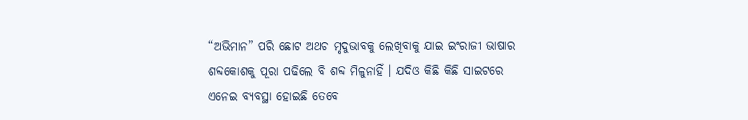“ଅଭିମାନ” ପରି ଛୋଟ ଅଥଚ ମୃଦୁଭାବକୁ ଲେଖିବାକୁ ଯାଇ ଇଂରାଜୀ ଭାଷାର ଶବ୍ଦକୋଶକୁ ପୂରା ପଢିଲେ ବି ଶବ୍ଦ ମିଳୁନାହିଁ । ଯଦିଓ କିଛି କିଛି ସାଇଟରେ ଏନେଇ ବ୍ୟବସ୍ଥା ହୋଇଛି ତେବେ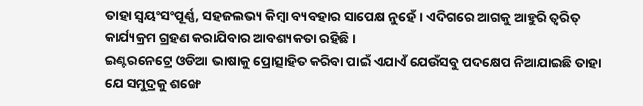ତାହା ସ୍ୱୟଂସଂପୂର୍ଣ୍ଣ, ସହଜଲଭ୍ୟ କିମ୍ବା ବ୍ୟବହାର ସାପେକ୍ଷ ନୁହେଁ। ଏଦିଗରେ ଆଗକୁ ଆହୁରି ତ୍ୱରିତ୍ କାର୍ଯ୍ୟକ୍ରମ ଗ୍ରହଣ କରାଯିବାର ଆବଶ୍ୟକତା ରହିଛି ।
ଇଣ୍ଟରନେଟ୍ରେ ଓଡିଆ ଭାଷାକୁ ପ୍ରୋତ୍ସାହିତ କରିବା ପାଇଁ ଏଯାଏଁ ଯେଉଁସବୁ ପଦକ୍ଷେପ ନିଆଯାଇଛି ତାହା ଯେ ସମୁଦ୍ରକୁ ଶଙ୍ଖେ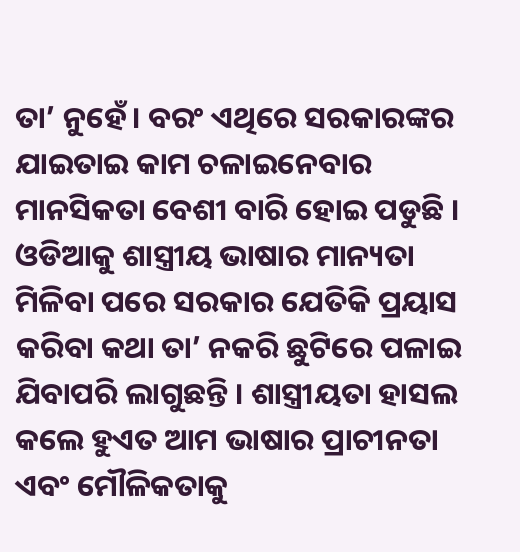ତା’ ନୁହେଁ। ବରଂ ଏଥିରେ ସରକାରଙ୍କର ଯାଇତାଇ କାମ ଚଳାଇନେବାର ମାନସିକତା ବେଶୀ ବାରି ହୋଇ ପଡୁଛି ।
ଓଡିଆକୁ ଶାସ୍ତ୍ରୀୟ ଭାଷାର ମାନ୍ୟତା ମିଳିବା ପରେ ସରକାର ଯେତିକି ପ୍ରୟାସ କରିବା କଥା ତା’ ନକରି ଛୁଟିରେ ପଳାଇ ଯିବାପରି ଲାଗୁଛନ୍ତି । ଶାସ୍ତ୍ରୀୟତା ହାସଲ କଲେ ହୁଏତ ଆମ ଭାଷାର ପ୍ରାଚୀନତା ଏବଂ ମୌଳିକତାକୁ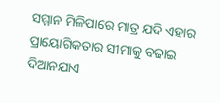ସମ୍ମାନ ମିଳିପାରେ ମାତ୍ର ଯଦି ଏହାର ପ୍ରାୟୋଗିକତାର ସୀମାକୁ ବଢାଇ ଦିଆନଯାଏ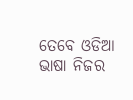ତେବେ ଓଡିଆ ଭାଷା ନିଜର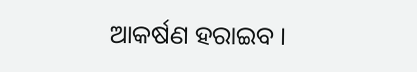ଆକର୍ଷଣ ହରାଇବ ।